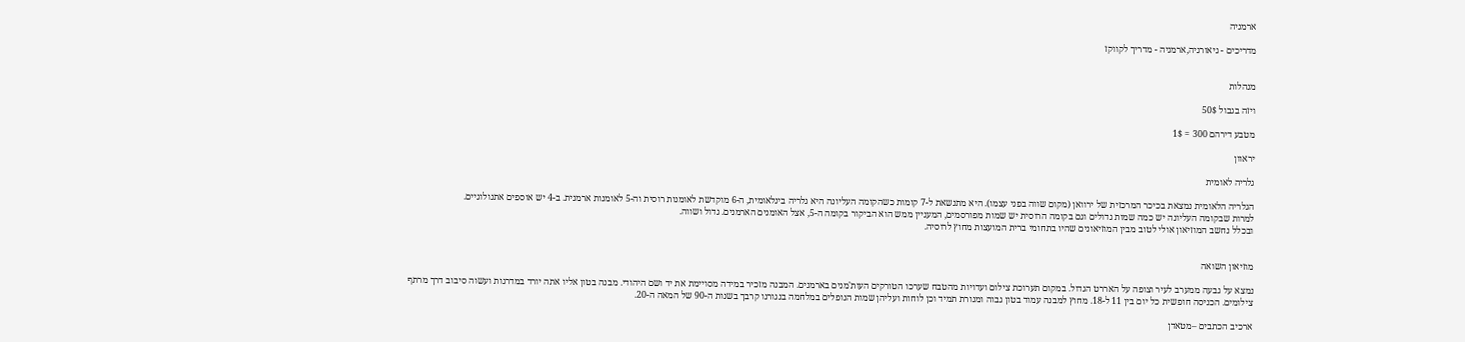ארמניה

מדריכים - גיאורגיה,ארמניה - מדריך לקווקז


מנהלות

ויזה בגבול 50$

מטבע דירהם 300 = 1$

יראוון

גלריה לאומית

הגלריה הלאומית נמצאת בכיכר המרכזית של ירוואן (מקום שווה בפני עצמו). היא מתנשאת ל-7 קומות כשהקומה העליונה היא גלריה בינלאומית, ה-6 מוקדשת לאומנות רוסית וה-5 לאומנות ארמנית. ב-4 יש אוספים אתנולוגיים.
למרות שבקומה העליונה יש כמה שמות גדולים וגם בקומה הרוסית יש שמות מפורסמים, המעניין ממש הוא הביקור בקומה ה-5, אצל האומנים הארמנים. גדול ושווה.
ובכלל נחשב המוזיאון אולי לטוב מבין המוזיאונים שהיו בתחומי ברית המועצות מחוץ לרוסיה.


מוזיאון השואה

נמצא על גבעה ממערב לעיר וצופה על האררט הגדול. במקום תערוכת צילום ועדויות מהטבח שערכו הטורקים העות'מנים בארמנים. המבנה מזכיר במידה מסויימת את יד ושם היהודי. מבנה בטון אליו אתה יורד במדרגות ועשוה סיבוב דרך מרתף צילומים. הכניסה חופשית כל יום בין 11 ל-18. מחוץ למבנה עמוד בטון גבוה ומנורת תמיד וכן לוחות ועליהן שמות הנופלים במלחמה בנגורנו קרבך בשנות ה-90 של המאה ה-20.

ארכיב הכתבים –מטאדן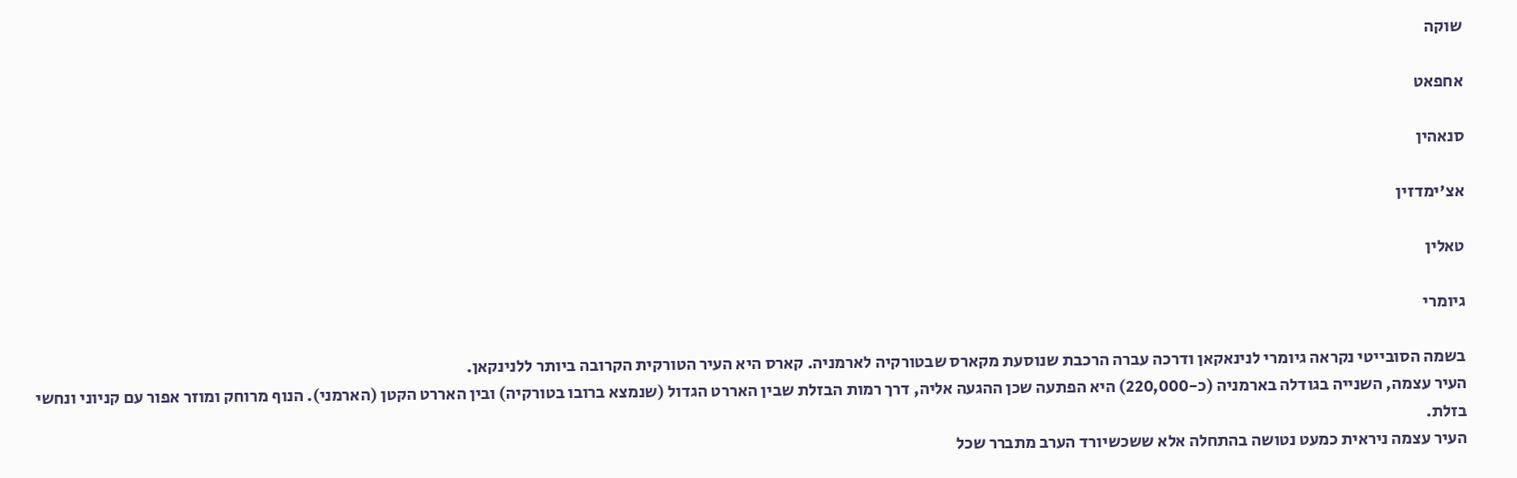שוקה

אחפאט

סנאהין

אצ'ימדזין

טאלין

גיומרי

בשמה הסובייטי נקראה גיומרי לנינאקאן ודרכה עברה הרכבת שנוסעת מקארס שבטורקיה לארמניה. קארס היא העיר הטורקית הקרובה ביותר ללנינקאן.
העיר עצמה, השנייה בגודלה בארמניה (כ-220,000) היא הפתעה שכן ההגעה אליה, דרך רמות הבזלת שבין האררט הגדול (שנמצא ברובו בטורקיה) ובין האררט הקטן (הארמני). הנוף מרוחק ומוזר אפור עם קניוני ונחשי בזלת.
העיר עצמה ניראית כמעט נטושה בהתחלה אלא ששכשיורד הערב מתברר שכל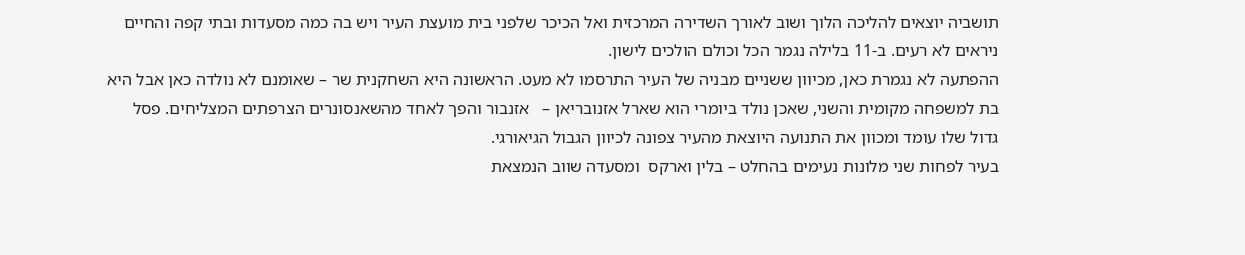תושביה יוצאים להליכה הלוך ושוב לאורך השדירה המרכזית ואל הכיכר שלפני בית מועצת העיר ויש בה כמה מסעדות ובתי קפה והחיים ניראים לא רעים. ב-11 בלילה נגמר הכל וכולם הולכים לישון.
ההפתעה לא נגמרת כאן, מכיוון ששניים מבניה של העיר התרסמו לא מעט. הראשונה היא השחקנית שר – שאומנם לא נולדה כאן אבל היא בת למשפחה מקומית והשני, שאכן נולד ביומרי הוא שארל אזנובריאן –   אזנבור והפך לאחד מהשאנסונרים הצרפתים המצליחים. פסל גדול שלו עומד ומכוון את התנועה היוצאת מהעיר צפונה לכיוון הגבול הגיאורגי.
בעיר לפחות שני מלונות נעימים בהחלט – בלין וארקס  ומסעדה שווב הנמצאת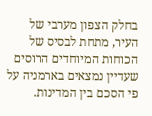בחלק הצפון מערבי של העיר, מתחת לבסיס של הכוחות המיוחדים הרוסים שעדיין נמצאים בארמניה על פי הסכם בין המדינות.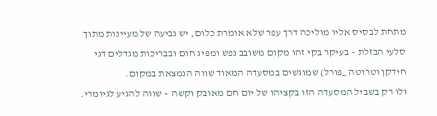מתחת לבסיס אליו מוליכה דרך עפר שלא אומרת כלום, יש נביעה של מעיינות מתוך סלעי הבזלת – בעיקר בקי זהו מקום משובב נפש ומפיג חום ובבריכות מגדלים דגי חידקן וטרוטה _פורל) שמוגשים במסעדה המאוד שווה הנמצאת במקום.
ולו רק בשביל המסעדה הזו בקציהו של יום חם מאובק וקשה  - שווה להגיע לגיומרי.